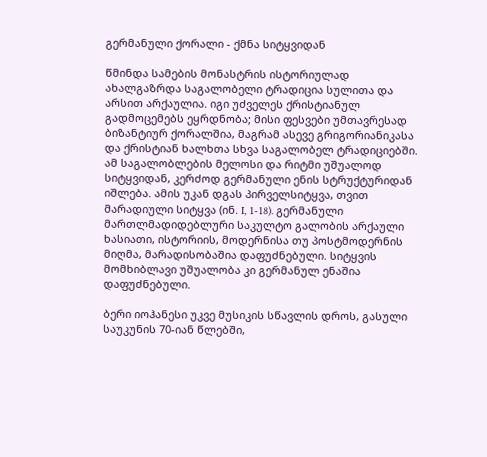გერმანული ქორალი - ქმნა სიტყვიდან

წმინდა სამების მონასტრის ისტორიულად ახალგაზრდა საგალობელი ტრადიცია სულითა და არსით არქაულია. იგი უძველეს ქრისტიანულ გადმოცემებს ეყრდნობა; მისი ფესვები უმთავრესად ბიზანტიურ ქორალშია, მაგრამ ასევე გრიგორიანიკასა და ქრისტიან ხალხთა სხვა საგალობელ ტრადიციებში. ამ საგალობლების მელოსი და რიტმი უშუალოდ სიტყვიდან, კერძოდ გერმანული ენის სტრუქტურიდან იშლება. ამის უკან დგას პირველსიტყვა, თვით მარადიული სიტყვა (ინ. I, 1-18). გერმანული მართლმადიდებლური საკულტო გალობის არქაული ხასიათი, ისტორიის, მოდერნისა თუ პოსტმოდერნის მიღმა, მარადისობაშია დაფუძნებული. სიტყვის მომხიბლავი უშუალობა კი გერმანულ ენაშია დაფუძნებული.

ბერი იოჰანესი უკვე მუსიკის სწავლის დროს, გასული საუკუნის 70-იან წლებში,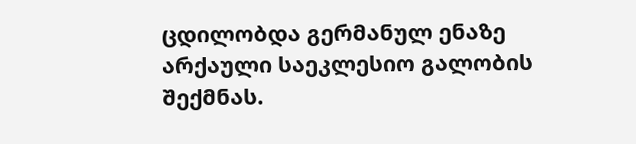ცდილობდა გერმანულ ენაზე არქაული საეკლესიო გალობის შექმნას.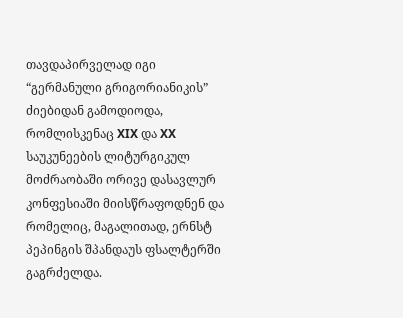თავდაპირველად იგი “გერმანული გრიგორიანიკის” ძიებიდან გამოდიოდა, რომლისკენაც XIX და XX საუკუნეების ლიტურგიკულ მოძრაობაში ორივე დასავლურ კონფესიაში მიისწრაფოდნენ და რომელიც, მაგალითად, ერნსტ პეპინგის შპანდაუს ფსალტერში გაგრძელდა.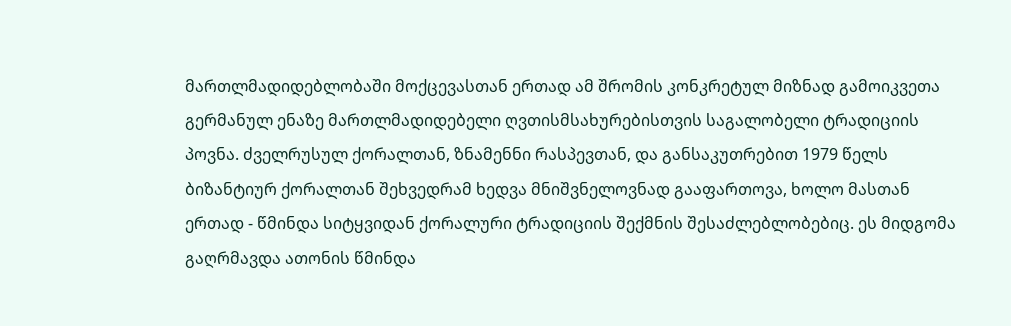მართლმადიდებლობაში მოქცევასთან ერთად ამ შრომის კონკრეტულ მიზნად გამოიკვეთა გერმანულ ენაზე მართლმადიდებელი ღვთისმსახურებისთვის საგალობელი ტრადიციის პოვნა. ძველრუსულ ქორალთან, ზნამენნი რასპევთან, და განსაკუთრებით 1979 წელს ბიზანტიურ ქორალთან შეხვედრამ ხედვა მნიშვნელოვნად გააფართოვა, ხოლო მასთან ერთად - წმინდა სიტყვიდან ქორალური ტრადიციის შექმნის შესაძლებლობებიც. ეს მიდგომა გაღრმავდა ათონის წმინდა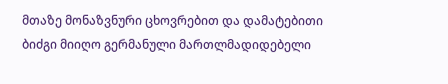მთაზე მონაზვნური ცხოვრებით და დამატებითი ბიძგი მიიღო გერმანული მართლმადიდებელი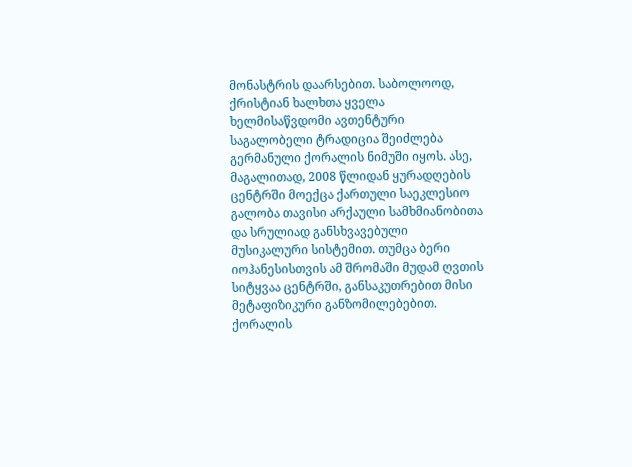მონასტრის დაარსებით. საბოლოოდ, ქრისტიან ხალხთა ყველა ხელმისაწვდომი ავთენტური საგალობელი ტრადიცია შეიძლება გერმანული ქორალის ნიმუში იყოს. ასე, მაგალითად, 2008 წლიდან ყურადღების ცენტრში მოექცა ქართული საეკლესიო გალობა თავისი არქაული სამხმიანობითა და სრულიად განსხვავებული მუსიკალური სისტემით. თუმცა ბერი იოჰანესისთვის ამ შრომაში მუდამ ღვთის სიტყვაა ცენტრში, განსაკუთრებით მისი მეტაფიზიკური განზომილებებით. ქორალის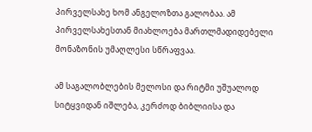პირველსახე ხომ ანგელოზთა გალობაა. ამ პირველსახესთან მიახლოება მართლმადიდებელი მონაზონის უმაღლესი სწრაფვაა.

ამ საგალობლების მელოსი და რიტმი უშუალოდ სიტყვიდან იშლება, კერძოდ ბიბლიისა და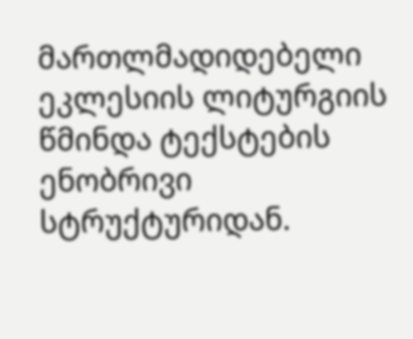მართლმადიდებელი ეკლესიის ლიტურგიის წმინდა ტექსტების ენობრივი სტრუქტურიდან.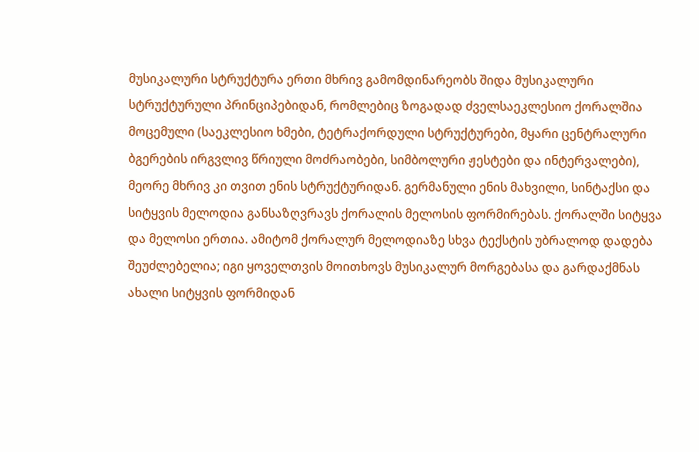მუსიკალური სტრუქტურა ერთი მხრივ გამომდინარეობს შიდა მუსიკალური სტრუქტურული პრინციპებიდან, რომლებიც ზოგადად ძველსაეკლესიო ქორალშია მოცემული (საეკლესიო ხმები, ტეტრაქორდული სტრუქტურები, მყარი ცენტრალური ბგერების ირგვლივ წრიული მოძრაობები, სიმბოლური ჟესტები და ინტერვალები), მეორე მხრივ კი თვით ენის სტრუქტურიდან. გერმანული ენის მახვილი, სინტაქსი და სიტყვის მელოდია განსაზღვრავს ქორალის მელოსის ფორმირებას. ქორალში სიტყვა და მელოსი ერთია. ამიტომ ქორალურ მელოდიაზე სხვა ტექსტის უბრალოდ დადება შეუძლებელია; იგი ყოველთვის მოითხოვს მუსიკალურ მორგებასა და გარდაქმნას ახალი სიტყვის ფორმიდან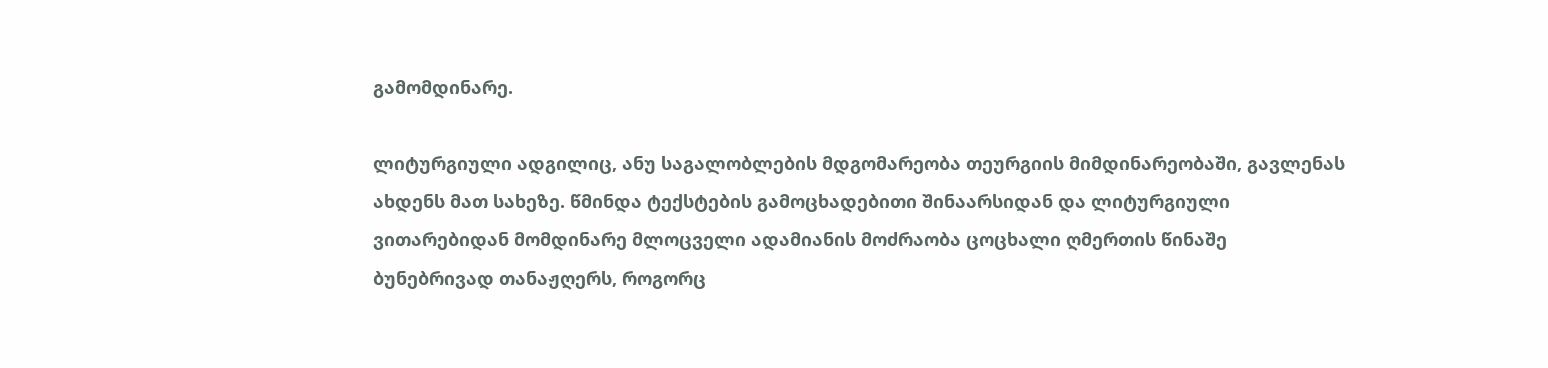გამომდინარე.

ლიტურგიული ადგილიც, ანუ საგალობლების მდგომარეობა თეურგიის მიმდინარეობაში, გავლენას ახდენს მათ სახეზე. წმინდა ტექსტების გამოცხადებითი შინაარსიდან და ლიტურგიული ვითარებიდან მომდინარე მლოცველი ადამიანის მოძრაობა ცოცხალი ღმერთის წინაშე ბუნებრივად თანაჟღერს, როგორც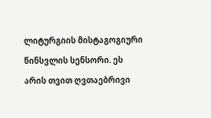ლიტურგიის მისტაგოგიური წინსვლის სენსორი. ეს არის თვით ღვთაებრივი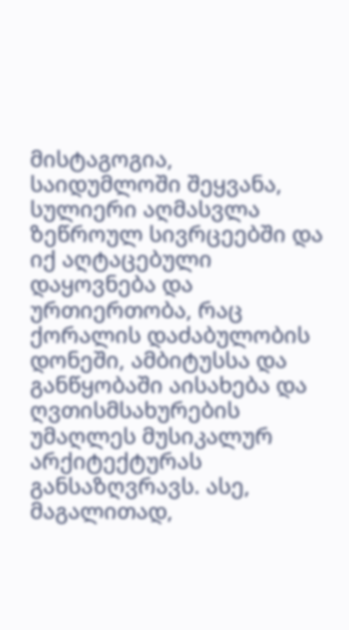მისტაგოგია, საიდუმლოში შეყვანა, სულიერი აღმასვლა ზეწროულ სივრცეებში და იქ აღტაცებული დაყოვნება და ურთიერთობა, რაც ქორალის დაძაბულობის დონეში, ამბიტუსსა და განწყობაში აისახება და ღვთისმსახურების უმაღლეს მუსიკალურ არქიტექტურას განსაზღვრავს. ასე, მაგალითად,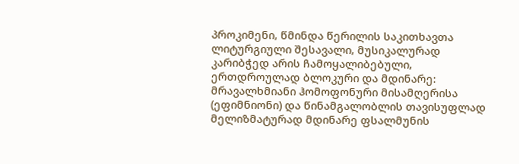პროკიმენი, წმინდა წერილის საკითხავთა ლიტურგიული შესავალი, მუსიკალურად კარიბჭედ არის ჩამოყალიბებული, ერთდროულად ბლოკური და მდინარე: მრავალხმიანი ჰომოფონური მისამღერისა (ეფიმნიონი) და წინამგალობლის თავისუფლად მელიზმატურად მდინარე ფსალმუნის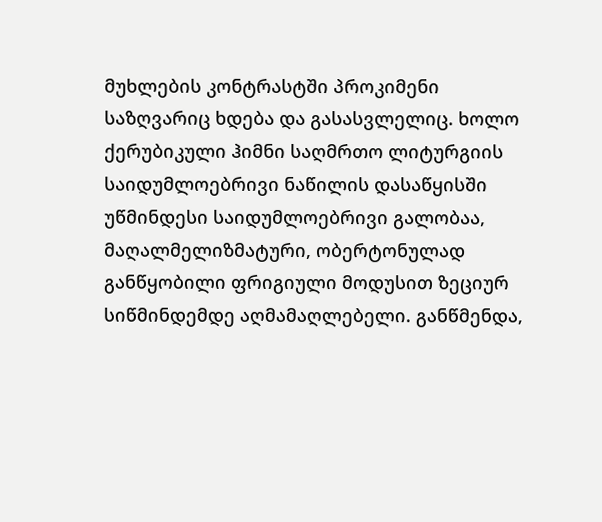მუხლების კონტრასტში პროკიმენი საზღვარიც ხდება და გასასვლელიც. ხოლო ქერუბიკული ჰიმნი საღმრთო ლიტურგიის საიდუმლოებრივი ნაწილის დასაწყისში უწმინდესი საიდუმლოებრივი გალობაა, მაღალმელიზმატური, ობერტონულად განწყობილი ფრიგიული მოდუსით ზეციურ სიწმინდემდე აღმამაღლებელი. განწმენდა,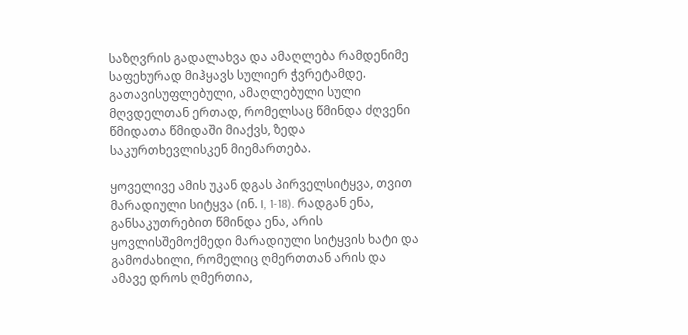საზღვრის გადალახვა და ამაღლება რამდენიმე საფეხურად მიჰყავს სულიერ ჭვრეტამდე. გათავისუფლებული, ამაღლებული სული მღვდელთან ერთად, რომელსაც წმინდა ძღვენი წმიდათა წმიდაში მიაქვს, ზედა საკურთხევლისკენ მიემართება.

ყოველივე ამის უკან დგას პირველსიტყვა, თვით მარადიული სიტყვა (ინ. I, 1-18). რადგან ენა, განსაკუთრებით წმინდა ენა, არის ყოვლისშემოქმედი მარადიული სიტყვის ხატი და გამოძახილი, რომელიც ღმერთთან არის და ამავე დროს ღმერთია,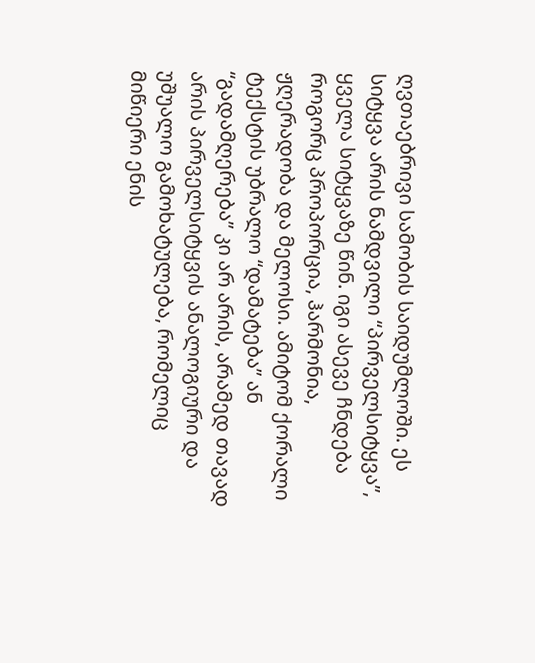ღვთაებრივი სამობის საიდუმლოში. ეს სიტყვა არის ნამდვილი “პირველსიტყვა”, ყველა სიტყვაზე წინ. იგი ასევე ჩნდება როგორც პროპორცია, ჰარმონია, ჟღერადობა და მელოსი. ამიტომ ქორალი ტექსტის უბრალო “დამატება” ან “გადამღერება” კი არ არის, არამედ თავად არის პირველსიტყვის ანალოგიური და უშუალო გამოხატულება, რომელიც მიწიერი ენის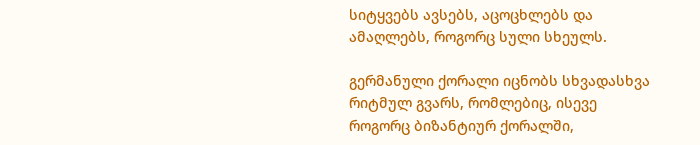სიტყვებს ავსებს, აცოცხლებს და ამაღლებს, როგორც სული სხეულს.

გერმანული ქორალი იცნობს სხვადასხვა რიტმულ გვარს, რომლებიც, ისევე როგორც ბიზანტიურ ქორალში,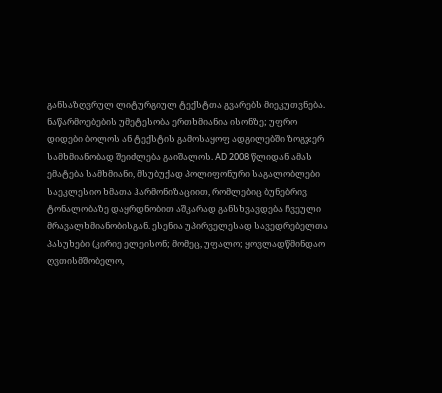განსაზღვრულ ლიტურგიულ ტექსტთა გვარებს მიეკუთვნება. ნაწარმოებების უმეტესობა ერთხმიანია ისონზე; უფრო დიდები ბოლოს ან ტექსტის გამოსაყოფ ადგილებში ზოგჯერ სამხმიანობად შეიძლება გაიშალოს. AD 2008 წლიდან ამას ემატება სამხმიანი, მსუბუქად პოლიფონური საგალობლები საეკლესიო ხმათა ჰარმონიზაციით, რომლებიც ბუნებრივ ტონალობაზე დაყრდნობით აშკარად განსხვავდება ჩვეული მრავალხმიანობისგან. ესენია უპირველესად სავედრებელთა პასუხები (კირიე ელეისონ; მომეც, უფალო; ყოვლადწმინდაო ღვთისმშობელო,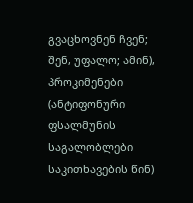გვაცხოვნენ ჩვენ; შენ, უფალო; ამინ), პროკიმენები (ანტიფონური ფსალმუნის საგალობლები საკითხავების წინ)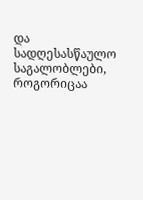და სადღესასწაულო საგალობლები, როგორიცაა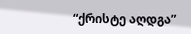“ქრისტე აღდგა”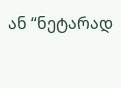ან “ნეტარად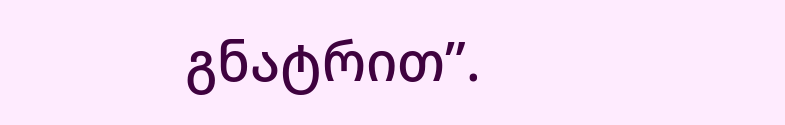გნატრით”.